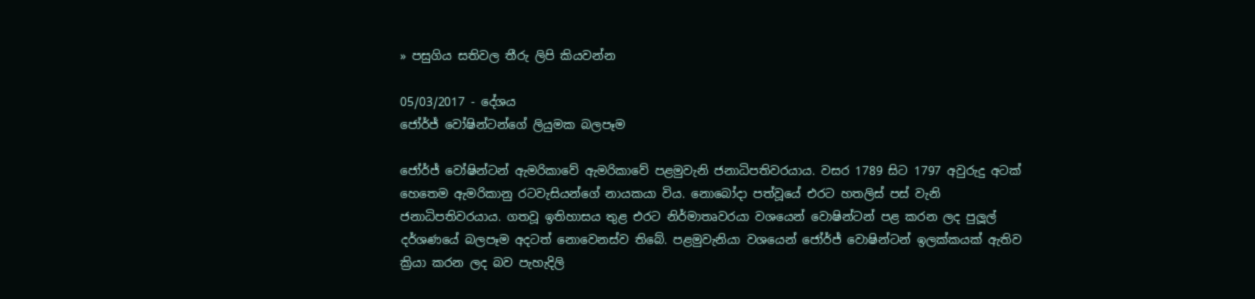» පසුගිය සතිවල තීරු ලිපි කියවන්න

05/03/2017 - දේශය
ජෝර්ජ් වෝෂින්ටන්ගේ ලියුමක බලපෑම

ජෝර්ජ් වෝෂින්ටන් ඇමරිකාවේ ඇමරිකාවේ පළමුවැනි ජනාධිපතිවරයාය. වසර 1789 සිට 1797 අවුරුදු අටක් හෙතෙම ඇමරිකානු රටවැසියන්ගේ නායකයා විය. නොබෝදා පත්වූයේ එරට හතලිස් පස් වැනි ජනාධිපතිවරයාය. ගතවූ ඉතිහාසය තුළ එරට නිර්මාතෘවරයා වශයෙන් වොෂින්ටන් පළ කරන ලද පුලූල් දර්ශණයේ බලපෑම අදටත් නොවෙනස්ව තිබේ. පළමුවැනියා වශයෙන් ජෝර්ජ් වොෂින්ටන් ඉලක්කයක් ඇතිව ක්‍රියා කරන ලද බව පැහැදිලි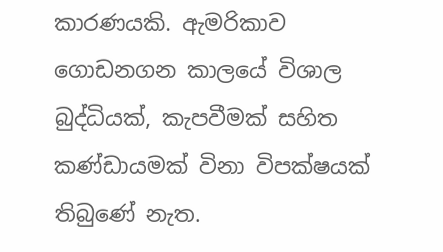කාරණයකි. ඇමරිකාව ගොඩනගන කාලයේ විශාල බුද්ධියක්, කැපවීමක් සහිත කණ්ඩායමක් විනා විපක්ෂයක් තිබුණේ නැත.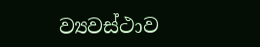ව්‍යවස්ථාව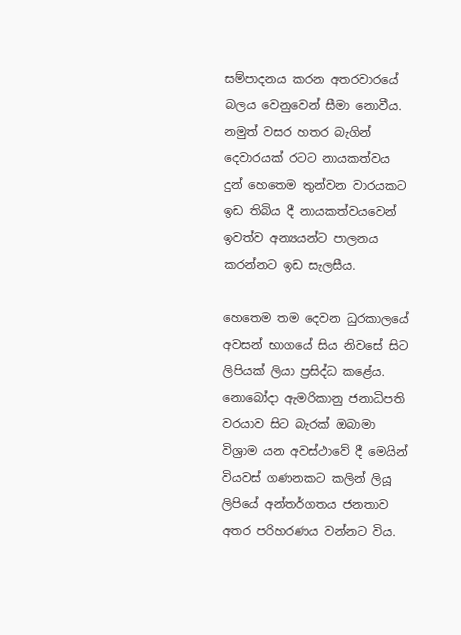සම්පාදනය කරන අතරවාරයේ බලය වෙනුවෙන් සීමා නොවීය. නමුත් වසර හතර බැගින් දෙවාරයක් රටට නායකත්වය දුන් හෙතෙම තුන්වන වාරයකට ඉඩ තිබිය දී නායකත්වයවෙන් ඉවත්ව අන්‍යයන්ට පාලනය කරන්නට ඉඩ සැලසීය.

හෙතෙම තම දෙවන ධුරකාලයේ අවසන් භාගයේ සිය නිවසේ සිට ලිපියක් ලියා ප්‍රසිද්ධ කළේය. නොබෝදා ඇමරිකානු ජනාධිපති වරයාව සිට බැරක් ඔබාමා විශ්‍රාම යන අවස්ථාවේ දී මෙයින් වියවස් ගණනකට කලින් ලියූ ලිපියේ අන්තර්ගතය ජනතාව අතර පරිහරණය වන්නට විය.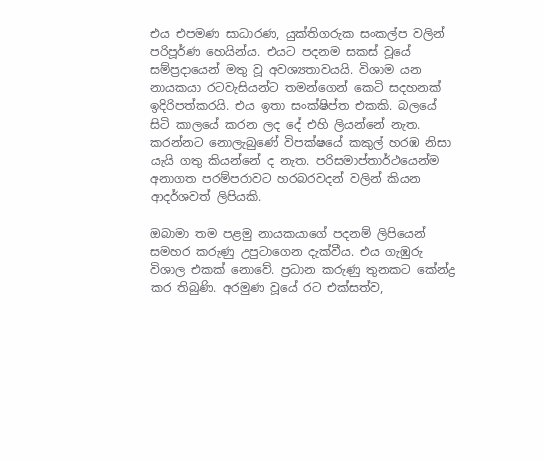එය එපමණ සාධාරණ, යුක්තිගරුක සංකල්ප වලින් පරිපූර්ණ හෙයින්ය. එයට පදනම සකස් වූයේ සම්ප්‍රදායෙන් මතු වූ අවශ්‍යතාවයයි. විශාම යන නායකයා රටවැසියන්ට තමන්ගෙන් කෙටි සදහනක් ඉදිරිපත්කරයි. එය ඉතා සංක්ෂිප්ත එකකි. බලයේ සිටි කාලයේ කරන ලද දේ එහි ලියන්නේ නැත. කරන්නට නොලැබුණේ විපක්ෂයේ කකුල් හරඹ නිසා යැයි ගතු කියන්නේ ද නැත. පරිසමාප්තාර්ථයෙන්ම අනාගත පරම්පරාවට හරබරවදන් වලින් කියන ආදර්ශවත් ලිපියකි.

ඔබාමා තම පළමු නායකයාගේ පදනම් ලිපියෙන් සමහර කරුණු උපුටාගෙන දැක්වීය. එය ගැඹුරු විශාල එකක් නොවේ. ප්‍රධාන කරුණු තුනකට කේන්ද්‍ර කර තිබුණි. අරමුණ වූයේ රට එක්සත්ව,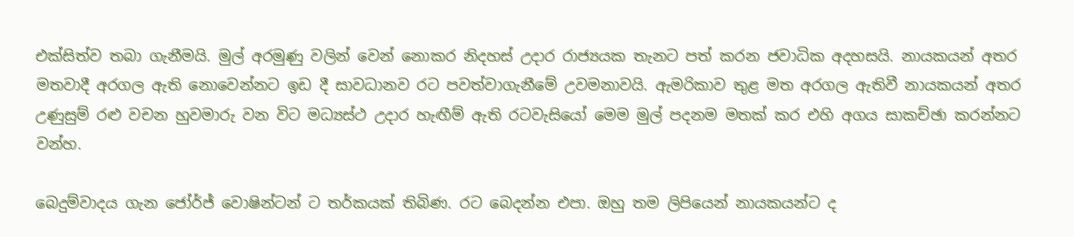එක්සිත්ව තබා ගැනීමයි. මුල් අරමුණු වලින් වෙන් නොකර නිදහස් උදාර රාජ්‍යයක තැනට පත් කරන ජවාධික අදහසයි. නායකයන් අතර මතවාදී අරගල ඇති නොවෙන්නට ඉඩ දී සාවධානව රට පවත්වාගැනීමේ උවමනාවයි. ඇමරිකාව තුළ මත අරගල ඇතිවී නායකයන් අතර උණුසුම් රළු වචන හුවමාරු වන විට මධ්‍යස්ථ උදාර හැඟීම් ඇති රටවැසියෝ මෙම මුල් පදනම මතක් කර එහි අගය සාකච්ඡා කරන්නට වන්හ.

බෙදුම්වාදය ගැන ජෝර්ජ් වොෂින්ටන් ට තර්කයක් තිබිණ. රට බෙදන්න එපා. ඔහු තම ලිපියෙන් නායකයන්ට ද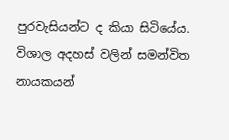පුරවැසියන්ට ද කියා සිටියේය. විශාල අදහස් වලින් සමන්විත නායකයන්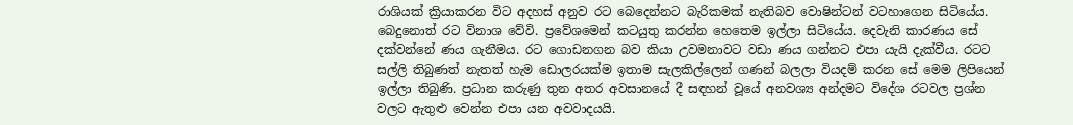රාශියක් ක්‍රියාකරන විට අදහස් අනුව රට බෙදෙන්නට බැරිකමක් නැතිබව වොෂින්ටන් වටහාගෙන සිටියේය. බෙදුනොත් රට විනාශ වේවි. ප්‍රවේශමෙන් කටයුතු කරන්න හෙතෙම ඉල්ලා සිටියේය. දෙවැනි කාරණය සේ දක්වන්නේ ණය ගැනීමය. රට ගොඩනගන බව කියා උවමනාවට වඩා ණය ගන්නට එපා යැයි දැක්වීය. රටට සල්ලි තිබුණත් නැතත් හැම ඩොලරයක්ම ඉතාම සැලකිල්ලෙන් ගණන් බලලා වියදම් කරන සේ මෙම ලිපියෙන් ඉල්ලා තිබුණි. ප්‍රධාන කරුණු තුන අතර අවසානයේ දී සඳහන් වූයේ අනවශ්‍ය අන්දමට විදේශ රටවල ප්‍රශ්න වලට ඇතුළු වෙන්න එපා යන අවවාදයයි.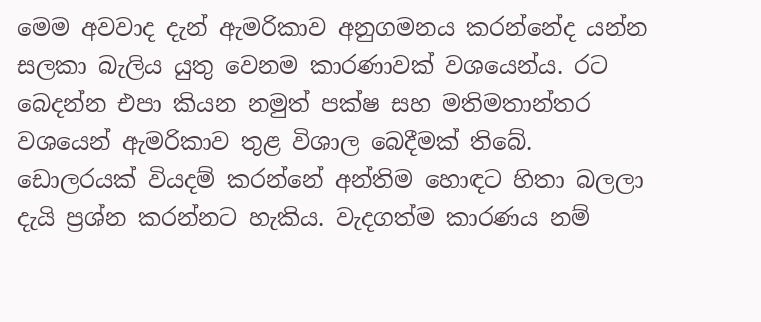මෙම අවවාද දැන් ඇමරිකාව අනුගමනය කරන්නේද යන්න සලකා බැලිය යුතු වෙනම කාරණාවක් වශයෙන්ය. රට බෙදන්න එපා කියන නමුත් පක්ෂ සහ මතිමතාන්තර වශයෙන් ඇමරිකාව තුළ විශාල බෙදීමක් තිබේ. ඩොලරයක් වියදම් කරන්නේ අන්තිම හොඳට හිතා බලලා දැයි ප්‍රශ්න කරන්නට හැකිය. වැදගත්ම කාරණය නම්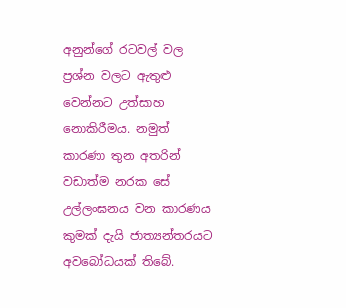අනුන්ගේ රටවල් වල ප්‍රශ්න වලට ඇතුළු වෙන්නට උත්සාහ නොකිරීමය. නමුත් කාරණා තුන අතරින් වඩාත්ම නරක සේ උල්ලංඝනය වන කාරණය කුමක් දැයි ජාත්‍යන්තරයට අවබෝධයක් තිබේ.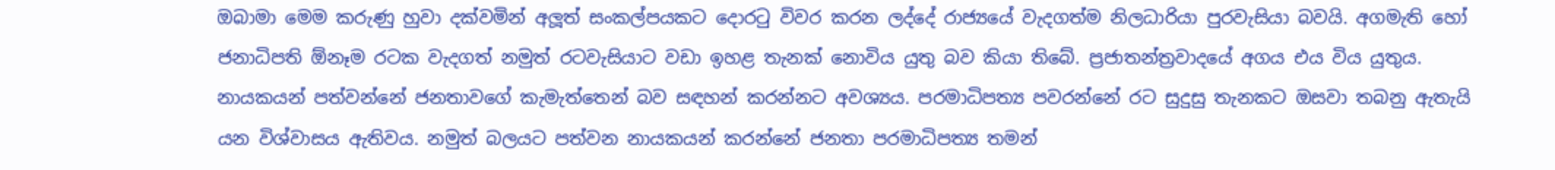ඔබාමා මෙම කරුණු හුවා දක්වමින් අලූත් සංකල්පයකට දොරටු විවර කරන ලද්දේ රාජ්‍යයේ වැදගත්ම නිලධාරියා පුරවැසියා බවයි. අගමැති හෝ ජනාධිපති ඕනෑම රටක වැදගත් නමුත් රටවැසියාට වඩා ඉහළ තැනක් නොවිය යුතු බව කියා තිබේ. ප්‍රජාතන්ත්‍රවාදයේ අගය එය විය යුතුය. නායකයන් පත්වන්නේ ජනතාවගේ කැමැත්තෙන් බව සඳහන් කරන්නට අවශ්‍යය. පරමාධිපත්‍ය පවරන්නේ රට සුදුසු තැනකට ඔසවා තබනු ඇතැයි යන විශ්වාසය ඇතිවය. නමුත් බලයට පත්වන නායකයන් කරන්නේ ජනතා පරමාධිපත්‍ය තමන්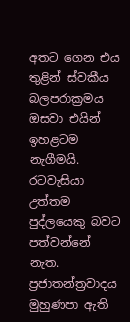අතට ගෙන එය තුළින් ස්වකීය බලපරාක්‍රමය ඔසවා එයින් ඉහළටම නැගීමයි. රටවැසියා උත්තම පුද්ලයෙකු බවට පත්වන්නේ නැත. ප්‍රජාතන්ත්‍රවාදය මුහුණපා ඇති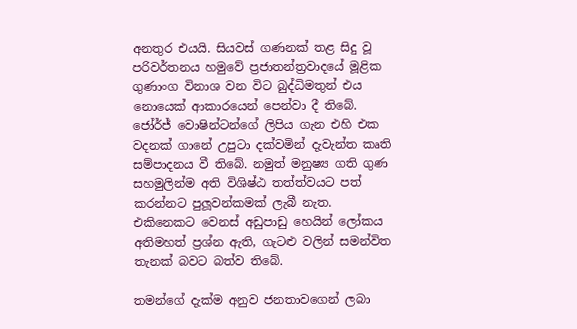අනතුර එයයි. සියවස් ගණනක් තළ සිදු වූ පරිවර්තනය හමුවේ ප්‍රජාතන්ත්‍රවාදයේ මූළික ගුණාංග විනාශ වන විට බුද්ධිමතුන් එය නොයෙක් ආකාරයෙන් පෙන්වා දී තිබේ. ජෝර්ජ් වොෂින්ටන්ගේ ලිපිය ගැන එහි එක වදනක් ගානේ උපුටා දක්වමින් දැවැන්ත කෘති සම්පාදනය වී තිබේ. නමුත් මනුෂ්‍ය ගති ගුණ සහමුලින්ම අති විශිෂ්ඨ තත්ත්වයට පත් කරන්නට පුලූවන්කමක් ලැබී නැත. එකිනෙකට වෙනස් අඩුපාඩු හෙයින් ලෝකය අතිමහත් ප්‍රශ්න ඇති, ගැටළු වලින් සමන්විත තැනක් බවට බත්ව තිබේ.

තමන්ගේ දැක්ම අනුව ජනතාවගෙන් ලබා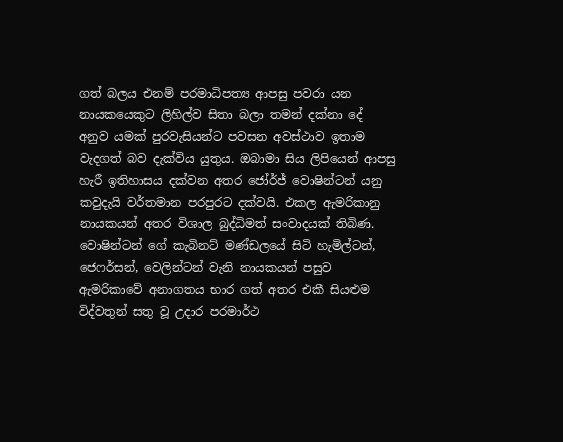ගත් බලය එනම් පරමාධිපත්‍ය ආපසු පවරා යන නායකයෙකුට ලිහිල්ව සිතා බලා තමන් දක්නා දේ අනුව යමක් පුරවැසියන්ට පවසන අවස්ථාව ඉතාම වැදගත් බව දැක්විය යුතුය. ඔබාමා සිය ලිපියෙන් ආපසු හැරී ඉතිහාසය දක්වන අතර ජෝර්ජ් වොෂින්ටන් යනු කවුදැයි වර්තමාන පරපුරට දක්වයි. එකල ඇමරිකානු නායකයන් අතර විශාල බුද්ධිමත් සංවාදයක් තිබිණ. වොෂින්ටන් ගේ කැබිනට් මණ්ඩලයේ සිටි හැමිල්ටන්, ජෙෆර්සන්, වෙලින්ටන් වැනි නායකයන් පසුව ඇමරිකාවේ අනාගතය භාර ගත් අතර එකී සියළුම විද්වතුන් සතු වූ උදාර පරමාර්ථ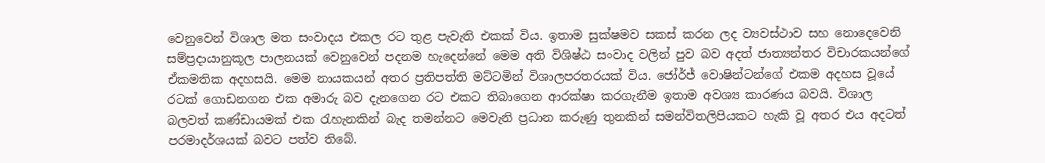වෙනුවෙන් විශාල මත සංවාදය එකල රට තුළ පැවැති එකක් විය. ඉතාම සුක්ෂමව සකස් කරන ලද ව්‍යවස්ථාව සහ නොදෙවෙනි සම්ප්‍රදායානුකූල පාලනයක් වෙනුවෙන් පදනම හැදෙන්නේ මෙම අති විශිෂ්ඨ සංවාද වලින් පුව බව අදත් ජාත්‍යන්තර විචාරකයන්ගේ ඒකමතික අදහසයි. මෙම නායකයන් අතර ප්‍රතිපත්ති මට්ටමින් විශාලපරතරයක් විය. ජෝර්ජ් වොෂින්ටන්ගේ එකම අදහස වූයේ රටක් ගොඩනගන එක අමාරු බව දැනගෙන රට එකට තිබාගෙන ආරක්ෂා කරගැනීම ඉතාම අවශ්‍ය කාරණය බවයි. විශාල බලවත් කණ්ඩායමක් එක රැහැනකින් බැද තමන්නට මෙවැනි ප්‍රධාන කරුණු තුනකින් සමන්විතලිපියකට හැකි වූ අතර එය අදටත් පරමාදර්ශයක් බවට පත්ව තිබේ.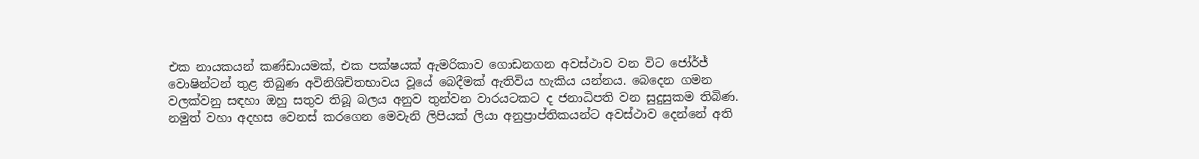එක නායකයන් කණ්ඩායමක්, එක පක්ෂයක් ඇමරිකාව ගොඩනගන අවස්ථාව වන විට ජෝර්ජ් වොෂින්ටන් තුළ තිබුණ අවිනිශිචිතභාවය වූයේ බෙදීමක් ඇතිවිය හැකිය යන්නය. බෙදෙන ගමන වලක්වනු සඳහා ඔහු සතුව තිබූ බලය අනුව තුන්වන වාරයටකට ද ජනාධිපති වන සුදුසුකම තිබිණ. නමුත් වහා අදහස වෙනස් කරගෙන මෙවැනි ලිපියක් ලියා අනුප්‍රාප්තිකයන්ට අවස්ථාව දෙන්නේ අති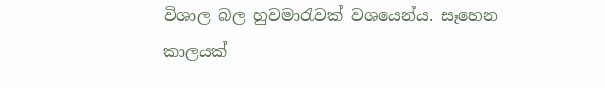විශාල බල හුවමාරැවක් වශයෙන්ය. සෑහෙන කාලයක්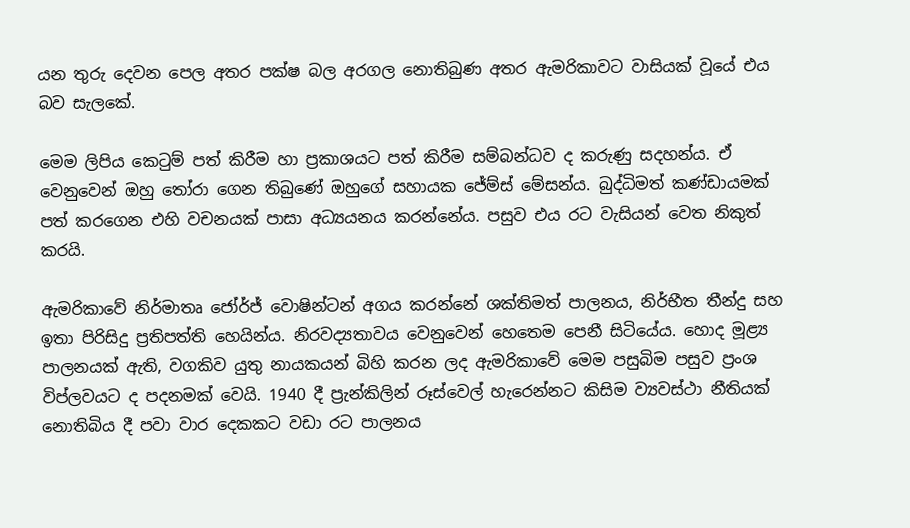යන තුරු දෙවන පෙල අතර පක්ෂ බල අරගල නොතිබුණ අතර ඇමරිකාවට වාසියක් වූයේ එය බව සැලකේ.

මෙම ලිපිය කෙටුම් පත් කිරීම හා ප්‍රකාශයට පත් කිරීම සම්බන්ධව ද කරුණු සදහන්ය. ඒ වෙනුවෙන් ඔහු තෝරා ගෙන තිබුණේ ඔහුගේ සහායක ජේම්ස් මේසන්ය. බුද්ධිමත් කණ්ඩායමක් පත් කරගෙන එහි වචනයක් පාසා අධ්‍යයනය කරන්නේය. පසුව එය රට වැසියන් වෙත නිකුත් කරයි.

ඇමරිකාවේ නිර්මාතෘ ජෝර්ජ් වොෂින්ටන් අගය කරන්නේ ශක්තිමත් පාලනය, නිර්භීත තීන්දු සහ ඉතා පිරිසිදු ප්‍රතිපත්ති හෙයින්ය. නිරවද්‍යතාවය වෙනුවෙන් හෙතෙම පෙනී සිටියේය. හොද මූළ්‍ය පාලනයක් ඇති, වගකිව යුතු නායකයන් බිහි කරන ලද ඇමරිකාවේ මෙම පසුබිම පසුව ප්‍රංශ විප්ලවයට ද පදනමක් වෙයි. 1940 දී ප්‍රැන්කිලින් රූස්වෙල් හැරෙන්නට කිසිම ව්‍යවස්ථා නීතියක් නොතිබිය දී පවා වාර දෙකකට වඩා රට පාලනය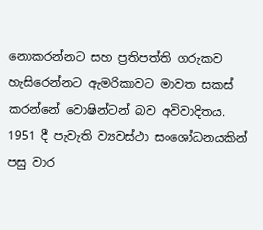නොකරන්නට සහ ප්‍රතිපත්ති ගරුකව හැසිරෙන්නට ඇමරිකාවට මාවත සකස් කරන්නේ වොෂින්ටන් බව අවිවාදිතය. 1951 දී පැවැති ව්‍යවස්ථා සංශෝධනයකින් පසු වාර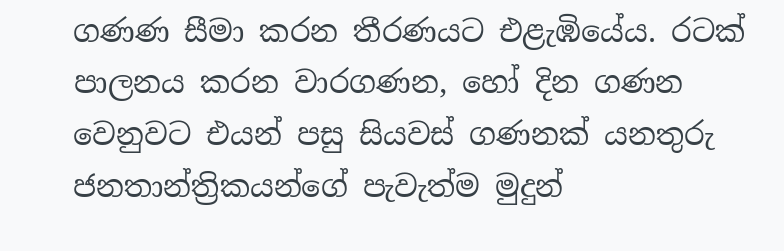ගණණ සීමා කරන තීරණයට එළැඹියේය. රටක් පාලනය කරන වාරගණන, හෝ දින ගණන වෙනුවට එයන් පසු සියවස් ගණනක් යනතුරු ජනතාන්ත්‍රිකයන්ගේ පැවැත්ම මුදුන්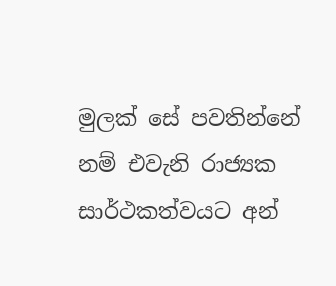මුලක් සේ පවතින්නේ නම් එවැනි රාජ්‍යක සාර්ථකත්වයට අන්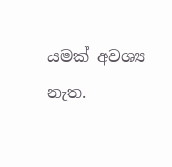යමක් අවශ්‍ය නැත.